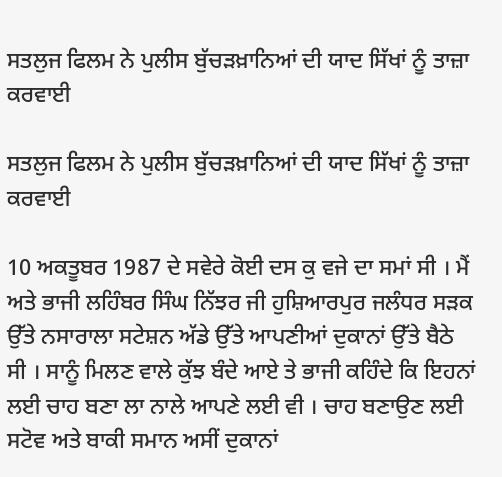ਸਤਲੁਜ ਫਿਲਮ ਨੇ ਪੁਲੀਸ ਬੁੱਚੜਖ਼ਾਨਿਆਂ ਦੀ ਯਾਦ ਸਿੱਖਾਂ ਨੂੰ ਤਾਜ਼ਾ ਕਰਵਾਈ

ਸਤਲੁਜ ਫਿਲਮ ਨੇ ਪੁਲੀਸ ਬੁੱਚੜਖ਼ਾਨਿਆਂ ਦੀ ਯਾਦ ਸਿੱਖਾਂ ਨੂੰ ਤਾਜ਼ਾ ਕਰਵਾਈ

10 ਅਕਤੂਬਰ 1987 ਦੇ ਸਵੇਰੇ ਕੋਈ ਦਸ ਕੁ ਵਜੇ ਦਾ ਸਮਾਂ ਸੀ । ਮੈਂ ਅਤੇ ਭਾਜੀ ਲਹਿੰਬਰ ਸਿੰਘ ਨਿੱਝਰ ਜੀ ਹੁਸ਼ਿਆਰਪੁਰ ਜਲੰਧਰ ਸੜਕ ਉੱਤੇ ਨਸਾਰਾਲਾ ਸਟੇਸ਼ਨ ਅੱਡੇ ਉੱਤੇ ਆਪਣੀਆਂ ਦੁਕਾਨਾਂ ਉੱਤੇ ਬੈਠੇ ਸੀ । ਸਾਨੂੰ ਮਿਲਣ ਵਾਲੇ ਕੁੱਝ ਬੰਦੇ ਆਏ ਤੇ ਭਾਜੀ ਕਹਿੰਦੇ ਕਿ ਇਹਨਾਂ ਲਈ ਚਾਹ ਬਣਾ ਲਾ ਨਾਲੇ ਆਪਣੇ ਲਈ ਵੀ । ਚਾਹ ਬਣਾਉਣ ਲਈ ਸਟੋਵ ਅਤੇ ਬਾਕੀ ਸਮਾਨ ਅਸੀਂ ਦੁਕਾਨਾਂ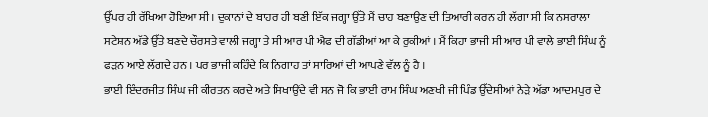ਉੱਪਰ ਹੀ ਰੱਖਿਆ ਹੋਇਆ ਸੀ । ਦੁਕਾਨਾਂ ਦੇ ਬਾਹਰ ਹੀ ਬਣੀ ਇੱਕ ਜਗ੍ਹਾ ਉੱਤੇ ਮੈਂ ਚਾਹ ਬਣਾਉਣ ਦੀ ਤਿਆਰੀ ਕਰਨ ਹੀ ਲੱਗਾ ਸੀ ਕਿ ਨਸਰਾਲਾ ਸਟੇਸ਼ਨ ਅੱਡੇ ਉੱਤੇ ਬਣਦੇ ਚੌਰਸਤੇ ਵਾਲੀ ਜਗ੍ਹਾ ਤੇ ਸੀ ਆਰ ਪੀ ਐਫ ਦੀ ਗੱਡੀਆਂ ਆ ਕੇ ਰੁਕੀਆਂ । ਮੈਂ ਕਿਹਾ ਭਾਜੀ ਸੀ ਆਰ ਪੀ ਵਾਲੇ ਭਾਈ ਸਿੰਘ ਨੂੰ ਫੜਨ ਆਏ ਲੱਗਦੇ ਹਨ । ਪਰ ਭਾਜੀ ਕਹਿੰਦੇ ਕਿ ਨਿਗਾਹ ਤਾਂ ਸਾਰਿਆਂ ਦੀ ਆਪਣੇ ਵੱਲ ਨੂੰ ਹੈ ।
ਭਾਈ ਇੰਦਰਜੀਤ ਸਿੰਘ ਜੀ ਕੀਰਤਨ ਕਰਦੇ ਅਤੇ ਸਿਖਾਉਂਦੇ ਵੀ ਸਨ ਜੋ ਕਿ ਭਾਈ ਰਾਮ ਸਿੰਘ ਅਣਖੀ ਜੀ ਪਿੰਡ ਉੱਦੇਸੀਆਂ ਨੇੜੇ ਅੱਡਾ ਆਦਮਪੁਰ ਦੇ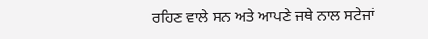ਰਹਿਣ ਵਾਲੇ ਸਨ ਅਤੇ ਆਪਣੇ ਜਥੇ ਨਾਲ ਸਟੇਜਾਂ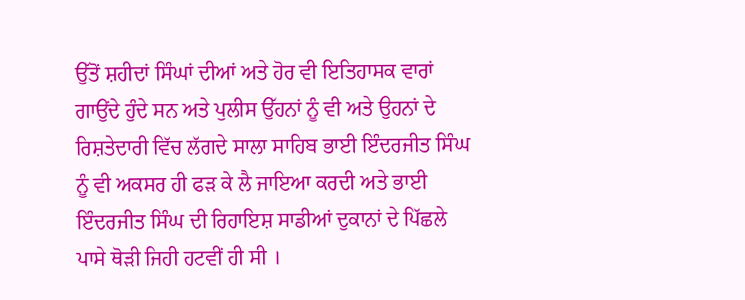ਉੱਤੋਂ ਸ਼ਹੀਦਾਂ ਸਿੰਘਾਂ ਦੀਆਂ ਅਤੇ ਹੋਰ ਵੀ ਇਤਿਹਾਸਕ ਵਾਰਾਂ ਗਾਉਂਦੇ ਹੁੰਦੇ ਸਨ ਅਤੇ ਪੁਲੀਸ ਉੱਹਨਾਂ ਨੂੰ ਵੀ ਅਤੇ ਉਹਨਾਂ ਦੇ ਰਿਸ਼ਤੇਦਾਰੀ ਵਿੱਚ ਲੱਗਦੇ ਸਾਲਾ ਸਾਹਿਬ ਭਾਈ ਇੰਦਰਜੀਤ ਸਿੰਘ ਨੂੰ ਵੀ ਅਕਸਰ ਹੀ ਫੜ ਕੇ ਲੈ ਜਾਇਆ ਕਰਦੀ ਅਤੇ ਭਾਈ ਇੰਦਰਜੀਤ ਸਿੰਘ ਦੀ ਰਿਹਾਇਸ਼ ਸਾਡੀਆਂ ਦੁਕਾਨਾਂ ਦੇ ਪਿੱਛਲੇ ਪਾਸੇ ਥੋੜੀ ਜਿਹੀ ਹਟਵੀਂ ਹੀ ਸੀ ।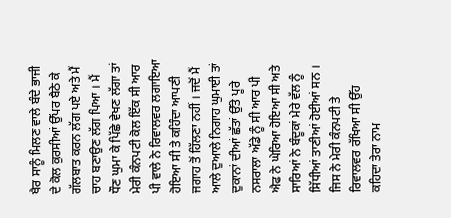ਖੈਰ ਸਾਨੂੰ ਮਿਲਣ ਵਾਲੇ ਬੰਦੇ ਭਾਜੀ ਦੇ ਕੋਲ ਕੁਰਸੀਆਂ ਉੱਪਰ ਬੈਠੇ ਕੇ ਗੱਲਬਾਤ ਕਰਨ ਲੱਗ ਪਏ ਅਤੇ ਮੈਂ ਚਾਹ ਬਣਾਉਣ ਲੱਗ ਪਿਆ । ਮੈਂ ਧੌਣ ਘੁਮਾ ਕੇ ਪਿੱਛੇ ਵੇਖਣ ਲੱਗਾ ਤਾਂ ਮੇਰੀ ਕੰਨਪਟੀ ਕੋਲ ਇੱਕ ਸੀ ਆਰ ਪੀ ਵਾਲੇ ਨੇ ਰਿਵਾਲਵਰ ਲਗਾਇਆ ਹੋਇਆ ਸੀ ਤੇ ਕਹਿੰਦਾ ਆਪਣੀ ਜਗਾਹ ਤੋਂ ਹਿੱਲਣਾ ਨਹੀਂ । ਜਦੋਂ ਮੈਂ ਆਲੇ ਦੁਆਲੇ ਨਿਗਾਹ ਘੁਮਾਈ ਤਾਂ ਦੁਕਾਨਾਂ ਦੀਆਂ ਛੱਤਾਂ ਉੱਤੇ ਪੂਰੇ ਨਸਰਾਲਾ ਅੱਡੇ ਨੂੰ ਸੀ ਆਰ ਪੀ ਐਫ ਨੇ ਘੇਰਿਆ ਹੋਇਆ ਸੀ ਅਤੇ ਸਾਰਿਆਂ ਨੇ ਬੰਦੂਕਾਂ ਮੇਰੇ ਵੱਲ ਨੂੰ ਸਿੱਧੀਆਂ ਤਾਣੀਆਂ ਹੋਈਆਂ ਸਨ । ਜਿਸ ਨੇ ਮੇਰੀ ਕੰਨਪਟੀ ਤੇ ਰਿਵਾਲਵਰ ਰੱਖਿਆ ਸੀ ਉੱਹ ਕਹਿਦਾ ਤੇਰਾ ਨਾਮ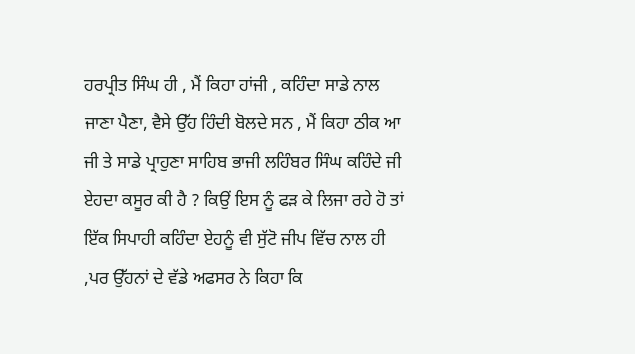ਹਰਪ੍ਰੀਤ ਸਿੰਘ ਹੀ , ਮੈਂ ਕਿਹਾ ਹਾਂਜੀ , ਕਹਿੰਦਾ ਸਾਡੇ ਨਾਲ ਜਾਣਾ ਪੈਣਾ, ਵੈਸੇ ਉੱਹ ਹਿੰਦੀ ਬੋਲਦੇ ਸਨ , ਮੈਂ ਕਿਹਾ ਠੀਕ ਆ ਜੀ ਤੇ ਸਾਡੇ ਪ੍ਰਾਹੁਣਾ ਸਾਹਿਬ ਭਾਜੀ ਲਹਿੰਬਰ ਸਿੰਘ ਕਹਿੰਦੇ ਜੀ ਏਹਦਾ ਕਸੂਰ ਕੀ ਹੈ ? ਕਿਉਂ ਇਸ ਨੂੰ ਫੜ ਕੇ ਲਿਜਾ ਰਹੇ ਹੋ ਤਾਂ ਇੱਕ ਸਿਪਾਹੀ ਕਹਿੰਦਾ ਏਹਨੂੰ ਵੀ ਸੁੱਟੋ ਜੀਪ ਵਿੱਚ ਨਾਲ ਹੀ ,ਪਰ ਉੱਹਨਾਂ ਦੇ ਵੱਡੇ ਅਫਸਰ ਨੇ ਕਿਹਾ ਕਿ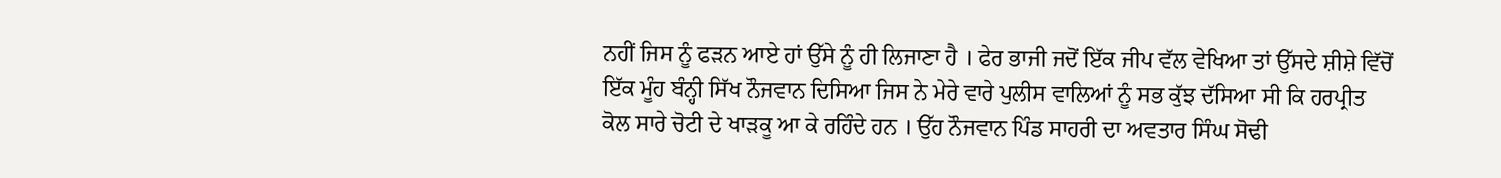ਨਹੀਂ ਜਿਸ ਨੂੰ ਫੜਨ ਆਏ ਹਾਂ ਉੱਸੇ ਨੂੰ ਹੀ ਲਿਜਾਣਾ ਹੈ । ਫੇਰ ਭਾਜੀ ਜਦੋਂ ਇੱਕ ਜੀਪ ਵੱਲ ਵੇਖਿਆ ਤਾਂ ਉੱਸਦੇ ਸ਼ੀਸ਼ੇ ਵਿੱਚੋਂ ਇੱਕ ਮੂੰਹ ਬੰਨ੍ਹੀ ਸਿੱਖ ਨੌਜਵਾਨ ਦਿਸਿਆ ਜਿਸ ਨੇ ਮੇਰੇ ਵਾਰੇ ਪੁਲੀਸ ਵਾਲਿਆਂ ਨੂੰ ਸਭ ਕੁੱਝ ਦੱਸਿਆ ਸੀ ਕਿ ਹਰਪ੍ਰੀਤ ਕੋਲ ਸਾਰੇ ਚੋਟੀ ਦੇ ਖਾੜਕੂ ਆ ਕੇ ਰਹਿੰਦੇ ਹਨ । ਉੱਹ ਨੌਜਵਾਨ ਪਿੰਡ ਸਾਹਰੀ ਦਾ ਅਵਤਾਰ ਸਿੰਘ ਸੋਢੀ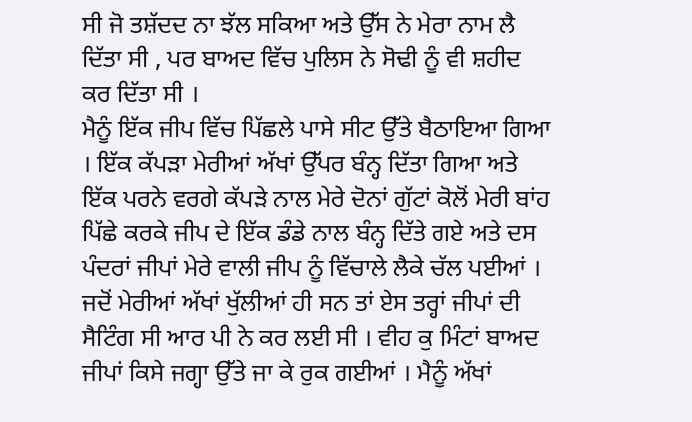ਸੀ ਜੋ ਤਸ਼ੱਦਦ ਨਾ ਝੱਲ ਸਕਿਆ ਅਤੇ ਉੱਸ ਨੇ ਮੇਰਾ ਨਾਮ ਲੈ ਦਿੱਤਾ ਸੀ , ਪਰ ਬਾਅਦ ਵਿੱਚ ਪੁਲਿਸ ਨੇ ਸੋਢੀ ਨੂੰ ਵੀ ਸ਼ਹੀਦ ਕਰ ਦਿੱਤਾ ਸੀ ।
ਮੈਨੂੰ ਇੱਕ ਜੀਪ ਵਿੱਚ ਪਿੱਛਲੇ ਪਾਸੇ ਸੀਟ ਉੱਤੇ ਬੈਠਾਇਆ ਗਿਆ । ਇੱਕ ਕੱਪੜਾ ਮੇਰੀਆਂ ਅੱਖਾਂ ਉੱਪਰ ਬੰਨ੍ਹ ਦਿੱਤਾ ਗਿਆ ਅਤੇ ਇੱਕ ਪਰਨੇ ਵਰਗੇ ਕੱਪੜੇ ਨਾਲ ਮੇਰੇ ਦੋਨਾਂ ਗੁੱਟਾਂ ਕੋਲੋਂ ਮੇਰੀ ਬਾਂਹ ਪਿੱਛੇ ਕਰਕੇ ਜੀਪ ਦੇ ਇੱਕ ਡੰਡੇ ਨਾਲ ਬੰਨ੍ਹ ਦਿੱਤੇ ਗਏ ਅਤੇ ਦਸ ਪੰਦਰਾਂ ਜੀਪਾਂ ਮੇਰੇ ਵਾਲੀ ਜੀਪ ਨੂੰ ਵਿੱਚਾਲੇ ਲੈਕੇ ਚੱਲ ਪਈਆਂ । ਜਦੋਂ ਮੇਰੀਆਂ ਅੱਖਾਂ ਖੁੱਲੀਆਂ ਹੀ ਸਨ ਤਾਂ ਏਸ ਤਰ੍ਹਾਂ ਜੀਪਾਂ ਦੀ ਸੈਟਿੰਗ ਸੀ ਆਰ ਪੀ ਨੇ ਕਰ ਲਈ ਸੀ । ਵੀਹ ਕੁ ਮਿੰਟਾਂ ਬਾਅਦ ਜੀਪਾਂ ਕਿਸੇ ਜਗ੍ਹਾ ਉੱਤੇ ਜਾ ਕੇ ਰੁਕ ਗਈਆਂ । ਮੈਨੂੰ ਅੱਖਾਂ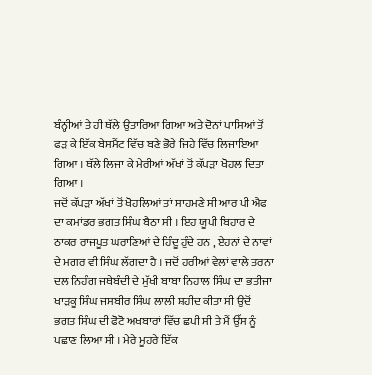ਬੰਨ੍ਹੀਆਂ ਤੇ ਹੀ ਥੱਲੇ ਉਤਾਰਿਆ ਗਿਆ ਅਤੇ ਦੋਨਾਂ ਪਾਸਿਆਂ ਤੋਂ ਫੜ ਕੇ ਇੱਕ ਬੇਸਮੈਂਟ ਵਿੱਚ ਬਣੇ ਭੋਰੇ ਜਿਹੇ ਵਿੱਚ ਲਿਜਾਇਆ ਗਿਆ । ਥੱਲੇ ਲਿਜਾ ਕੇ ਮੇਰੀਆਂ ਅੱਖਾਂ ਤੋਂ ਕੱਪੜਾ ਖੋਹਲ ਦਿਤਾ ਗਿਆ ।
ਜਦੋਂ ਕੱਪੜਾ ਅੱਖਾਂ ਤੋਂ ਖੋਹਲਿਆਂ ਤਾਂ ਸਾਹਮਣੇ ਸੀ ਆਰ ਪੀ ਐਫ ਦਾ ਕਮਾਂਡਰ ਭਗਤ ਸਿੰਘ ਬੈਠਾ ਸੀ । ਇਹ ਯੂਪੀ ਬਿਹਾਰ ਦੇ ਠਾਕਰ ਰਾਜਪੂਤ ਘਰਾਣਿਆਂ ਦੇ ਹਿੰਦੂ ਹੁੰਦੇ ਹਨ , ਏਹਨਾਂ ਦੇ ਨਾਵਾਂ ਦੇ ਮਗਰ ਵੀ ਸਿੰਘ ਲੱਗਦਾ ਹੈ । ਜਦੋਂ ਹਰੀਆਂ ਵੇਲਾਂ ਵਾਲੇ ਤਰਨਾ ਦਲ ਨਿਹੰਗ ਜਥੇਬੰਦੀ ਦੇ ਮੁੱਖੀ ਬਾਬਾ ਨਿਹਾਲ ਸਿੰਘ ਦਾ ਭਤੀਜਾ ਖਾੜਕੂ ਸਿੰਘ ਜਸਬੀਰ ਸਿੰਘ ਲਾਲੀ ਸ਼ਹੀਦ ਕੀਤਾ ਸੀ ਉਦੋਂ ਭਗਤ ਸਿੰਘ ਦੀ ਫੋਟੋ ਅਖਬਾਰਾਂ ਵਿੱਚ ਛਪੀ ਸੀ ਤੇ ਮੈਂ ਉੱਸ ਨੂੰ ਪਛਾਣ ਲਿਆ ਸੀ । ਮੇਰੇ ਮੂਹਰੇ ਇੱਕ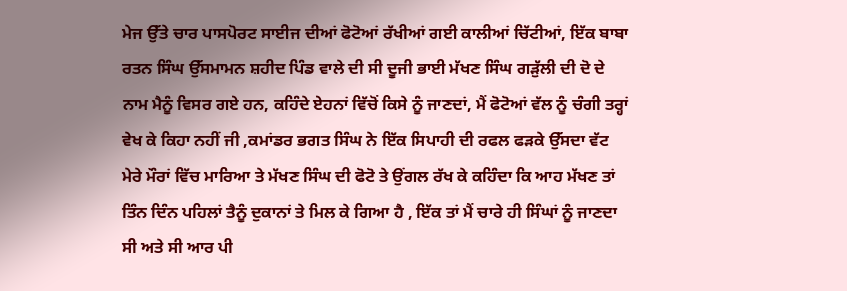ਮੇਜ ਉੱਤੇ ਚਾਰ ਪਾਸਪੋਰਟ ਸਾਈਜ ਦੀਆਂ ਫੋਟੋਆਂ ਰੱਖੀਆਂ ਗਈ ਕਾਲੀਆਂ ਚਿੱਟੀਆਂ, ਇੱਕ ਬਾਬਾ ਰਤਨ ਸਿੰਘ ਉੱਸਮਾਮਨ ਸ਼ਹੀਦ ਪਿੰਡ ਵਾਲੇ ਦੀ ਸੀ ਦੂਜੀ ਭਾਈ ਮੱਖਣ ਸਿੰਘ ਗੜੁੱਲੀ ਦੀ ਦੋ ਦੇ ਨਾਮ ਮੈਨੂੰ ਵਿਸਰ ਗਏ ਹਨ, ਕਹਿੰਦੇ ਏਹਨਾਂ ਵਿੱਚੋਂ ਕਿਸੇ ਨੂੰ ਜਾਣਦਾਂ, ਮੈਂ ਫੋਟੋਆਂ ਵੱਲ ਨੂੰ ਚੰਗੀ ਤਰ੍ਹਾਂ ਵੇਖ ਕੇ ਕਿਹਾ ਨਹੀਂ ਜੀ ,ਕਮਾਂਡਰ ਭਗਤ ਸਿੰਘ ਨੇ ਇੱਕ ਸਿਪਾਹੀ ਦੀ ਰਫਲ ਫੜਕੇ ਉੱਸਦਾ ਵੱਟ ਮੇਰੇ ਮੌਰਾਂ ਵਿੱਚ ਮਾਰਿਆ ਤੇ ਮੱਖਣ ਸਿੰਘ ਦੀ ਫੋਟੋ ਤੇ ਉਂਗਲ ਰੱਖ ਕੇ ਕਹਿੰਦਾ ਕਿ ਆਹ ਮੱਖਣ ਤਾਂ ਤਿੰਨ ਦਿੰਨ ਪਹਿਲਾਂ ਤੈਨੂੰ ਦੁਕਾਨਾਂ ਤੇ ਮਿਲ ਕੇ ਗਿਆ ਹੈ , ਇੱਕ ਤਾਂ ਮੈਂ ਚਾਰੇ ਹੀ ਸਿੰਘਾਂ ਨੂੰ ਜਾਣਦਾ ਸੀ ਅਤੇ ਸੀ ਆਰ ਪੀ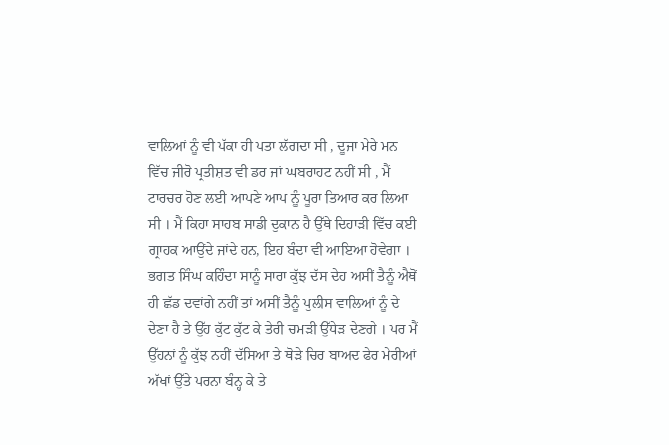ਵਾਲਿਆਂ ਨੂੰ ਵੀ ਪੱਕਾ ਹੀ ਪਤਾ ਲੱਗਦਾ ਸੀ , ਦੂਜਾ ਮੇਰੇ ਮਨ ਵਿੱਚ ਜੀਰੋ ਪ੍ਰਤੀਸ਼ਤ ਵੀ ਡਰ ਜਾਂ ਘਬਰਾਹਟ ਨਹੀਂ ਸੀ , ਮੈਂ ਟਾਰਚਰ ਹੋਣ ਲਈ ਆਪਣੇ ਆਪ ਨੂੰ ਪੂਰਾ ਤਿਆਰ ਕਰ ਲਿਆ ਸੀ । ਮੈਂ ਕਿਹਾ ਸਾਹਬ ਸਾਡੀ ਦੁਕਾਨ ਹੈ ਉੱਥੇ ਦਿਹਾੜੀ ਵਿੱਚ ਕਈ ਗ੍ਰਾਹਕ ਆਉਂਦੇ ਜਾਂਦੇ ਹਨ, ਇਹ ਬੰਦਾ ਵੀ ਆਇਆ ਹੋਵੇਗਾ । ਭਗਤ ਸਿੰਘ ਕਹਿੰਦਾ ਸਾਨੂੰ ਸਾਰਾ ਕੁੱਝ ਦੱਸ ਦੇਹ ਅਸੀਂ ਤੈਨੂੰ ਐਥੋਂ ਹੀ ਛੱਡ ਦਵਾਂਗੇ ਨਹੀਂ ਤਾਂ ਅਸੀਂ ਤੈਨੂੰ ਪੁਲੀਸ ਵਾਲਿਆਂ ਨੂੰ ਦੇ ਦੇਣਾ ਹੈ ਤੇ ਉੱਹ ਕੁੱਟ ਕੁੱਟ ਕੇ ਤੇਰੀ ਚਮੜੀ ਉੱਧੇੜ ਦੇਣਗੇ । ਪਰ ਮੈਂ ਉੱਹਨਾਂ ਨੂੰ ਕੁੱਝ ਨਹੀਂ ਦੱਸਿਆ ਤੇ ਥੋੜੇ ਚਿਰ ਬਾਅਦ ਫੇਰ ਮੇਰੀਆਂ ਅੱਖਾਂ ਉੱਤੇ ਪਰਨਾ ਬੰਨ੍ਹ ਕੇ ਤੇ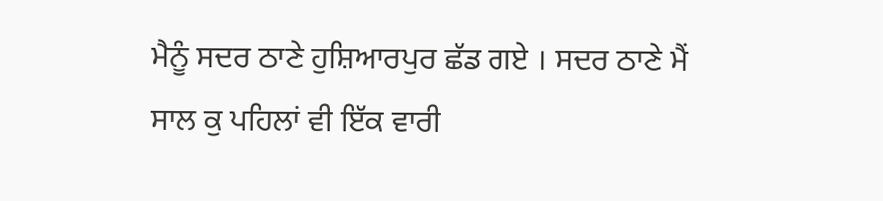ਮੈਨੂੰ ਸਦਰ ਠਾਣੇ ਹੁਸ਼ਿਆਰਪੁਰ ਛੱਡ ਗਏ । ਸਦਰ ਠਾਣੇ ਮੈਂ ਸਾਲ ਕੁ ਪਹਿਲਾਂ ਵੀ ਇੱਕ ਵਾਰੀ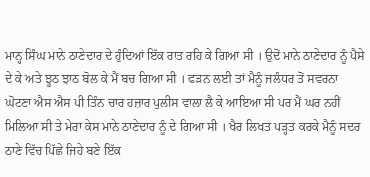ਮਾਨ੍ਹ ਸਿੰਘ ਮਾਨੇ ਠਾਣੇਦਾਰ ਦੇ ਹੁੰਦਿਆਂ ਇੱਕ ਰਾਤ ਰਹਿ ਕੇ ਗਿਆ ਸੀ । ਉਦੋਂ ਮਾਨੇ ਠਾਣੇਦਾਰ ਨੂੰ ਪੈਸੇ ਦੇ ਕੇ ਅਤੇ ਝੂਠ ਝਾਠ ਬੋਲ ਕੇ ਮੈਂ ਬਚ ਗਿਆ ਸੀ । ਫੜਨ ਲਈ ਤਾਂ ਮੈਨੂੰ ਜਲੰਧਰ ਤੋਂ ਸਵਰਨਾ ਘੋਟਣਾ ਐਸ ਐਸ ਪੀ ਤਿੰਨ ਚਾਰ ਹਜ਼ਾਰ ਪੁਲੀਸ ਵਾਲਾ ਲੈ ਕੇ ਆਇਆ ਸੀ ਪਰ ਮੈਂ ਘਰ ਨਹੀਂ ਮਿਲਿਆ ਸੀ ਤੇ ਮੇਰਾ ਕੇਸ ਮਾਨੇ ਠਾਣੇਦਾਰ ਨੂੰ ਦੇ ਗਿਆ ਸੀ । ਖੈਰ ਲਿਖਤ ਪੜ੍ਹਤ ਕਰਕੇ ਮੈਨੂੰ ਸਦਰ ਠਾਣੇ ਵਿੱਚ ਪਿੱਛੇ ਜਿਹੇ ਬਣੇ ਇੱਕ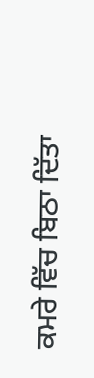ਕਮਰੇ ਵਿੱਚ ਬਿਠਾ ਦਿੱਤਾ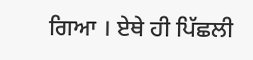ਗਿਆ । ਏਥੇ ਹੀ ਪਿੱਛਲੀ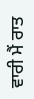ਵਾਰੀ ਮੈਂ ਰਾਤ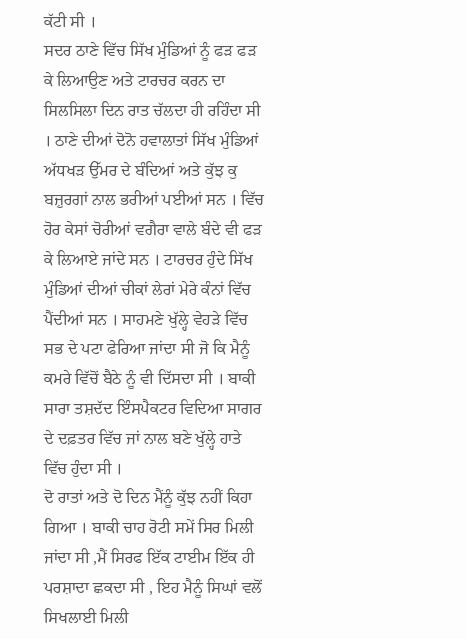ਕੱਟੀ ਸੀ ।
ਸਦਰ ਠਾਣੇ ਵਿੱਚ ਸਿੱਖ ਮੁੰਡਿਆਂ ਨੂੰ ਫੜ ਫੜ ਕੇ ਲਿਆਉਣ ਅਤੇ ਟਾਰਚਰ ਕਰਨ ਦਾ ਸਿਲਸਿਲਾ ਦਿਨ ਰਾਤ ਚੱਲਦਾ ਹੀ ਰਹਿੰਦਾ ਸੀ । ਠਾਣੇ ਦੀਆਂ ਦੋਨੋ ਹਵਾਲਾਤਾਂ ਸਿੱਖ ਮੁੰਡਿਆਂ ਅੱਧਖੜ ਉੱਮਰ ਦੇ ਬੰਦਿਆਂ ਅਤੇ ਕੁੱਝ ਕੁ ਬਜ਼ੁਰਗਾਂ ਨਾਲ ਭਰੀਆਂ ਪਈਆਂ ਸਨ । ਵਿੱਚ ਹੋਰ ਕੇਸਾਂ ਚੋਰੀਆਂ ਵਗੈਰਾ ਵਾਲੇ ਬੰਦੇ ਵੀ ਫੜ ਕੇ ਲਿਆਏ ਜਾਂਦੇ ਸਨ । ਟਾਰਚਰ ਹੁੰਦੇ ਸਿੱਖ ਮੁੰਡਿਆਂ ਦੀਆਂ ਚੀਕਾਂ ਲੇਰਾਂ ਮੇਰੇ ਕੰਨਾਂ ਵਿੱਚ ਪੈਂਦੀਆਂ ਸਨ । ਸਾਹਮਣੇ ਖੁੱਲ੍ਹੇ ਵੇਹੜੇ ਵਿੱਚ ਸਭ ਦੇ ਪਟਾ ਫੇਰਿਆ ਜਾਂਦਾ ਸੀ ਜੋ ਕਿ ਮੈਨੂੰ ਕਮਰੇ ਵਿੱਚੋਂ ਬੈਠੇ ਨੂੰ ਵੀ ਦਿੱਸਦਾ ਸੀ । ਬਾਕੀ ਸਾਰਾ ਤਸ਼ਦੱਦ ਇੰਸਪੈਕਟਰ ਵਿਦਿਆ ਸਾਗਰ ਦੇ ਦਫ਼ਤਰ ਵਿੱਚ ਜਾਂ ਨਾਲ ਬਣੇ ਖੁੱਲ੍ਹੇ ਹਾਤੇ ਵਿੱਚ ਹੁੰਦਾ ਸੀ ।
ਦੋ ਰਾਤਾਂ ਅਤੇ ਦੋ ਦਿਨ ਮੈਂਨੂੰ ਕੁੱਝ ਨਹੀਂ ਕਿਹਾ ਗਿਆ । ਬਾਕੀ ਚਾਹ ਰੋਟੀ ਸਮੇਂ ਸਿਰ ਮਿਲੀ ਜਾਂਦਾ ਸੀ ,ਮੈਂ ਸਿਰਫ ਇੱਕ ਟਾਈਮ ਇੱਕ ਹੀ ਪਰਸ਼ਾਦਾ ਛਕਦਾ ਸੀ , ਇਹ ਮੈਨੂੰ ਸਿਘਾਂ ਵਲੋਂ ਸਿਖਲਾਈ ਮਿਲੀ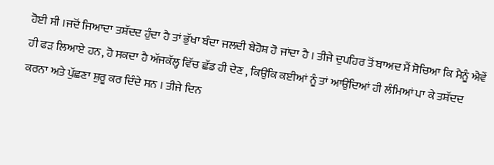ਹੋਈ ਸੀ ।ਜਦੋਂ ਜਿਆਦਾ ਤਸ਼ੱਦਦ ਹੁੰਦਾ ਹੈ ਤਾਂ ਭੁੱਖਾ ਬੰਦਾ ਜਲਦੀ ਬੇਹੋਸ਼ ਹੋ ਜਾਂਦਾ ਹੈ । ਤੀਜੇ ਦੁਪਹਿਰ ਤੋਂ ਬਾਅਦ ਮੈਂ ਸੋਚਿਆ ਕਿ ਮੈਨੂੰ ਐਵੇਂ ਹੀ ਫੜ ਲਿਆਏ ਹਨ, ਹੋ ਸਕਦਾ ਹੈ ਅੱਜਕੱਲ੍ਹ ਵਿੱਚ ਛੱਡ ਹੀ ਦੇਣ , ਕਿਉਂਕਿ ਕਈਆਂ ਨੂੰ ਤਾਂ ਆਉਂਦਿਆਂ ਹੀ ਲੰਮਿਆਂ ਪਾ ਕੇ ਤਸ਼ੱਦਦ ਕਰਨਾ ਅਤੇ ਪੁੱਛਣਾ ਸ਼ੁਰੂ ਕਰ ਦਿੰਦੇ ਸਨ । ਤੀਜੇ ਦਿਨ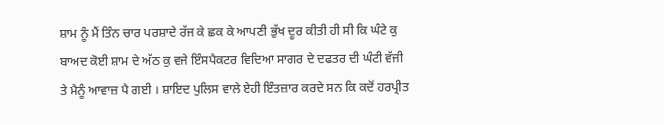ਸ਼ਾਮ ਨੂੰ ਮੈਂ ਤਿੰਨ ਚਾਰ ਪਰਸ਼ਾਦੇ ਰੱਜ ਕੇ ਛਕ ਕੇ ਆਪਣੀ ਭੁੱਖ ਦੂਰ ਕੀਤੀ ਹੀ ਸੀ ਕਿ ਘੰਟੇ ਕੁ ਬਾਅਦ ਕੋਈ ਸ਼ਾਮ ਦੇ ਅੱਠ ਕੁ ਵਜੇ ਇੰਸਪੈਕਟਰ ਵਿਦਿਆ ਸਾਗਰ ਦੇ ਦਫਤਰ ਦੀ ਘੰਟੀ ਵੱਜੀ ਤੇ ਮੈਨੂੰ ਆਵਾਜ਼ ਪੈ ਗਈ । ਸ਼ਾਇਦ ਪੁਲਿਸ ਵਾਲੇ ਏਹੀ ਇੰਤਜ਼ਾਰ ਕਰਦੇ ਸਨ ਕਿ ਕਦੋਂ ਹਰਪ੍ਰੀਤ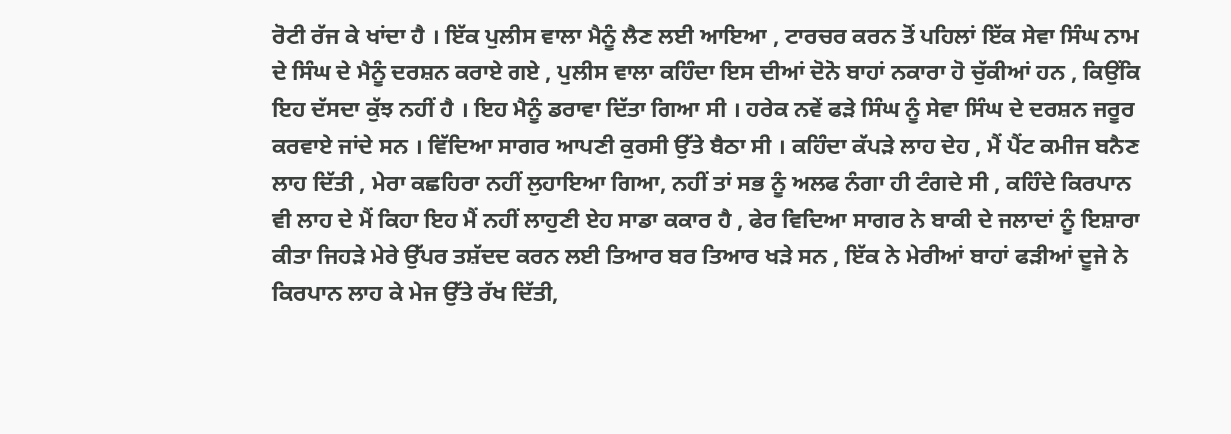ਰੋਟੀ ਰੱਜ ਕੇ ਖਾਂਦਾ ਹੈ । ਇੱਕ ਪੁਲੀਸ ਵਾਲਾ ਮੈਨੂੰ ਲੈਣ ਲਈ ਆਇਆ , ਟਾਰਚਰ ਕਰਨ ਤੋਂ ਪਹਿਲਾਂ ਇੱਕ ਸੇਵਾ ਸਿੰਘ ਨਾਮ ਦੇ ਸਿੰਘ ਦੇ ਮੈਨੂੰ ਦਰਸ਼ਨ ਕਰਾਏ ਗਏ , ਪੁਲੀਸ ਵਾਲਾ ਕਹਿੰਦਾ ਇਸ ਦੀਆਂ ਦੋਨੋ ਬਾਹਾਂ ਨਕਾਰਾ ਹੋ ਚੁੱਕੀਆਂ ਹਨ , ਕਿਉਂਕਿ ਇਹ ਦੱਸਦਾ ਕੁੱਝ ਨਹੀਂ ਹੈ । ਇਹ ਮੈਨੂੰ ਡਰਾਵਾ ਦਿੱਤਾ ਗਿਆ ਸੀ । ਹਰੇਕ ਨਵੇਂ ਫੜੇ ਸਿੰਘ ਨੂੰ ਸੇਵਾ ਸਿੰਘ ਦੇ ਦਰਸ਼ਨ ਜਰੂਰ ਕਰਵਾਏ ਜਾਂਦੇ ਸਨ । ਵਿੱਦਿਆ ਸਾਗਰ ਆਪਣੀ ਕੁਰਸੀ ਉੱਤੇ ਬੈਠਾ ਸੀ । ਕਹਿੰਦਾ ਕੱਪੜੇ ਲਾਹ ਦੇਹ , ਮੈਂ ਪੈਂਟ ਕਮੀਜ ਬਨੈਣ ਲਾਹ ਦਿੱਤੀ , ਮੇਰਾ ਕਛਹਿਰਾ ਨਹੀਂ ਲੁਹਾਇਆ ਗਿਆ, ਨਹੀਂ ਤਾਂ ਸਭ ਨੂੰ ਅਲਫ ਨੰਗਾ ਹੀ ਟੰਗਦੇ ਸੀ , ਕਹਿੰਦੇ ਕਿਰਪਾਨ ਵੀ ਲਾਹ ਦੇ ਮੈਂ ਕਿਹਾ ਇਹ ਮੈਂ ਨਹੀਂ ਲਾਹੁਣੀ ਏਹ ਸਾਡਾ ਕਕਾਰ ਹੈ , ਫੇਰ ਵਿਦਿਆ ਸਾਗਰ ਨੇ ਬਾਕੀ ਦੇ ਜਲਾਦਾਂ ਨੂੰ ਇਸ਼ਾਰਾ ਕੀਤਾ ਜਿਹੜੇ ਮੇਰੇ ਉੱਪਰ ਤਸ਼ੱਦਦ ਕਰਨ ਲਈ ਤਿਆਰ ਬਰ ਤਿਆਰ ਖੜੇ ਸਨ , ਇੱਕ ਨੇ ਮੇਰੀਆਂ ਬਾਹਾਂ ਫੜੀਆਂ ਦੂਜੇ ਨੇ ਕਿਰਪਾਨ ਲਾਹ ਕੇ ਮੇਜ ਉੱਤੇ ਰੱਖ ਦਿੱਤੀ,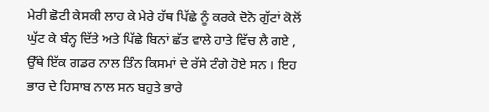ਮੇਰੀ ਛੋਟੀ ਕੇਸਕੀ ਲਾਹ ਕੇ ਮੇਰੇ ਹੱਥ ਪਿੱਛੇ ਨੂੰ ਕਰਕੇ ਦੋਨੋ ਗੁੱਟਾਂ ਕੋਲੋਂ ਘੁੱਟ ਕੇ ਬੰਨ੍ਹ ਦਿੱਤੇ ਅਤੇ ਪਿੱਛੇ ਬਿਨਾਂ ਛੱਤ ਵਾਲੇ ਹਾਤੇ ਵਿੱਚ ਲੈ ਗਏ , ਉੱਥੇ ਇੱਕ ਗਡਰ ਨਾਲ ਤਿੰਨ ਕਿਸਮਾਂ ਦੇ ਰੱਸੇ ਟੰਗੇ ਹੋਏ ਸਨ । ਇਹ ਭਾਰ ਦੇ ਹਿਸਾਬ ਨਾਲ ਸਨ ਬਹੁਤੇ ਭਾਰੇ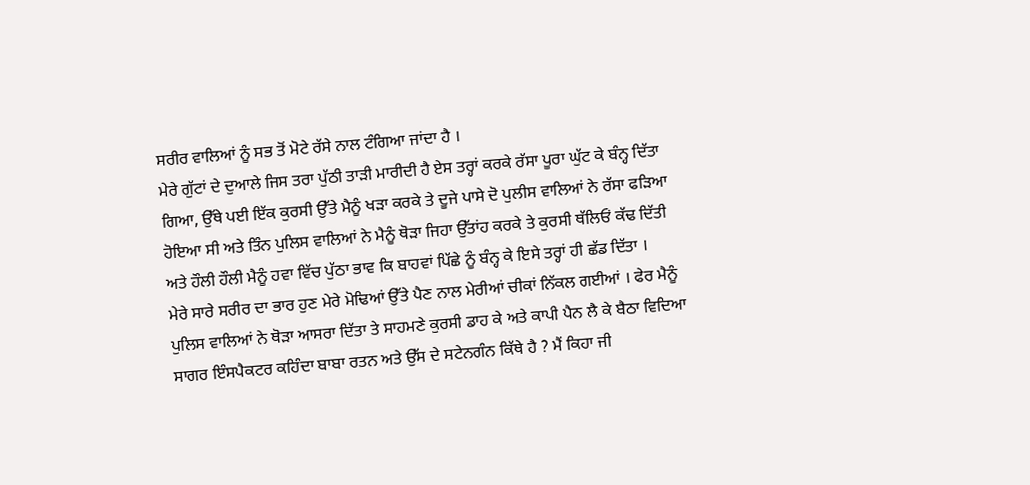ਸਰੀਰ ਵਾਲਿਆਂ ਨੂੰ ਸਭ ਤੋਂ ਮੋਟੇ ਰੱਸੇ ਨਾਲ ਟੰਗਿਆ ਜਾਂਦਾ ਹੈ ।
ਮੇਰੇ ਗੁੱਟਾਂ ਦੇ ਦੁਆਲੇ ਜਿਸ ਤਰਾ ਪੁੱਠੀ ਤਾੜੀ ਮਾਰੀਦੀ ਹੈ ਏਸ ਤਰ੍ਹਾਂ ਕਰਕੇ ਰੱਸਾ ਪੂਰਾ ਘੁੱਟ ਕੇ ਬੰਨ੍ਹ ਦਿੱਤਾ ਗਿਆ, ਉੱਥੇ ਪਈ ਇੱਕ ਕੁਰਸੀ ਉੱਤੇ ਮੈਨੂੰ ਖੜਾ ਕਰਕੇ ਤੇ ਦੂਜੇ ਪਾਸੇ ਦੋ ਪੁਲੀਸ ਵਾਲਿਆਂ ਨੇ ਰੱਸਾ ਫੜਿਆ ਹੋਇਆ ਸੀ ਅਤੇ ਤਿੰਨ ਪੁਲਿਸ ਵਾਲਿਆਂ ਨੇ ਮੈਨੂੰ ਥੋੜਾ ਜਿਹਾ ਉੱਤਾਂਹ ਕਰਕੇ ਤੇ ਕੁਰਸੀ ਥੱਲਿਓਂ ਕੱਢ ਦਿੱਤੀ ਅਤੇ ਹੌਲੀ ਹੌਲੀ ਮੈਨੂੰ ਹਵਾ ਵਿੱਚ ਪੁੱਠਾ ਭਾਵ ਕਿ ਬਾਹਵਾਂ ਪਿੱਛੇ ਨੂੰ ਬੰਨ੍ਹ ਕੇ ਇਸੇ ਤਰ੍ਹਾਂ ਹੀ ਛੱਡ ਦਿੱਤਾ ।
ਮੇਰੇ ਸਾਰੇ ਸਰੀਰ ਦਾ ਭਾਰ ਹੁਣ ਮੇਰੇ ਮੋਢਿਆਂ ਉੱਤੇ ਪੈਣ ਨਾਲ ਮੇਰੀਆਂ ਚੀਕਾਂ ਨਿੱਕਲ ਗਈਆਂ । ਫੇਰ ਮੈਨੂੰ ਪੁਲਿਸ ਵਾਲਿਆਂ ਨੇ ਥੋੜਾ ਆਸਰਾ ਦਿੱਤਾ ਤੇ ਸਾਹਮਣੇ ਕੁਰਸੀ ਡਾਹ ਕੇ ਅਤੇ ਕਾਪੀ ਪੈਨ ਲੈ ਕੇ ਬੈਠਾ ਵਿਦਿਆ ਸਾਗਰ ਇੰਸਪੈਕਟਰ ਕਹਿੰਦਾ ਬਾਬਾ ਰਤਨ ਅਤੇ ਉੱਸ ਦੇ ਸਟੇਨਗੰਨ ਕਿੱਥੇ ਹੈ ? ਮੈਂ ਕਿਹਾ ਜੀ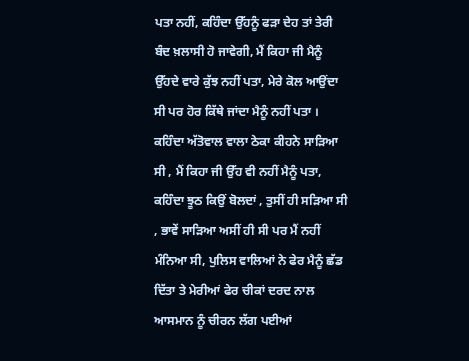ਪਤਾ ਨਹੀਂ, ਕਹਿੰਦਾ ਉੱਹਨੂੰ ਫੜਾ ਦੇਹ ਤਾਂ ਤੇਰੀ ਬੰਦ ਖ਼ਲਾਸੀ ਹੋ ਜਾਵੇਗੀ, ਮੈਂ ਕਿਹਾ ਜੀ ਮੈਨੂੰ ਉੱਹਦੇ ਵਾਰੇ ਕੁੱਝ ਨਹੀਂ ਪਤਾ, ਮੇਰੇ ਕੋਲ ਆਉਂਦਾ ਸੀ ਪਰ ਹੋਰ ਕਿੱਥੇ ਜਾਂਦਾ ਮੈਨੂੰ ਨਹੀਂ ਪਤਾ । ਕਹਿੰਦਾ ਅੱਤੋਵਾਲ ਵਾਲਾ ਠੇਕਾ ਕੀਹਨੇ ਸਾੜਿਆ ਸੀ , ਮੈਂ ਕਿਹਾ ਜੀ ਉੱਹ ਵੀ ਨਹੀਂ ਮੈਨੂੰ ਪਤਾ, ਕਹਿੰਦਾ ਝੂਠ ਕਿਉਂ ਬੋਲਦਾਂ , ਤੁਸੀਂ ਹੀ ਸੜਿਆ ਸੀ , ਭਾਵੇਂ ਸਾੜਿਆ ਅਸੀਂ ਹੀ ਸੀ ਪਰ ਮੈਂ ਨਹੀਂ ਮੰਨਿਆ ਸੀ, ਪੁਲਿਸ ਵਾਲਿਆਂ ਨੇ ਫੇਰ ਮੈਨੂੰ ਛੱਡ ਦਿੱਤਾ ਤੇ ਮੇਰੀਆਂ ਫੇਰ ਚੀਕਾਂ ਦਰਦ ਨਾਲ ਆਸਮਾਨ ਨੂੰ ਚੀਰਨ ਲੱਗ ਪਈਆਂ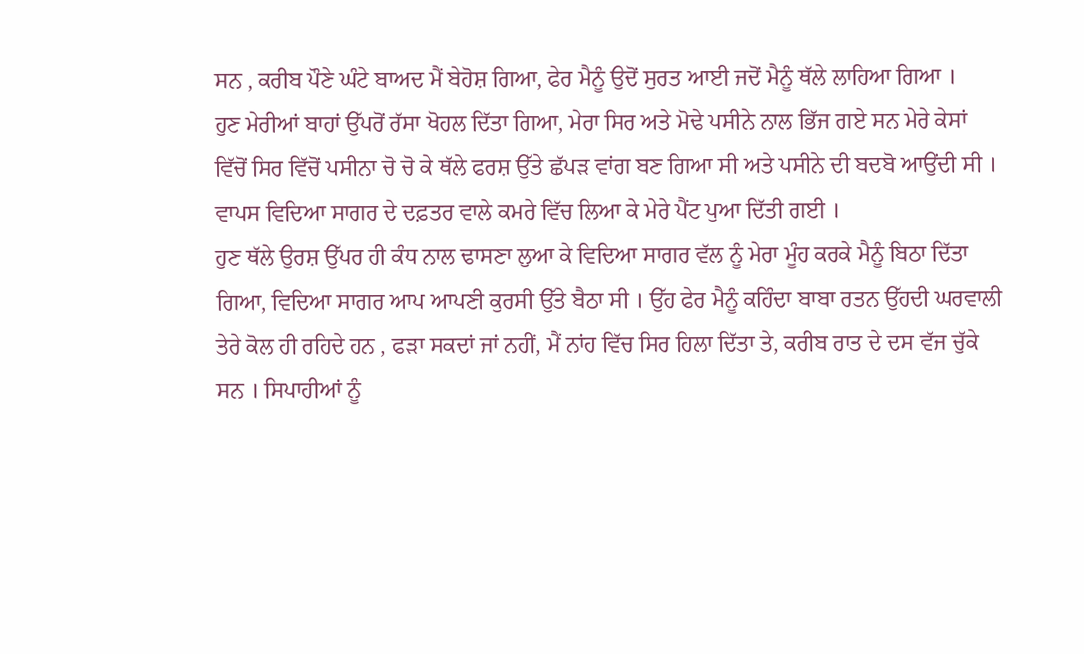ਸਨ , ਕਰੀਬ ਪੌਣੇ ਘੰਟੇ ਬਾਅਦ ਮੈਂ ਬੇਹੋਸ਼ ਗਿਆ, ਫੇਰ ਮੈਨੂੰ ਉਦੋਂ ਸੁਰਤ ਆਈ ਜਦੋਂ ਮੈਨੂੰ ਥੱਲੇ ਲਾਹਿਆ ਗਿਆ ।
ਹੁਣ ਮੇਰੀਆਂ ਬਾਹਾਂ ਉੱਪਰੋਂ ਰੱਸਾ ਖੋਹਲ ਦਿੱਤਾ ਗਿਆ, ਮੇਰਾ ਸਿਰ ਅਤੇ ਮੋਢੇ ਪਸੀਨੇ ਨਾਲ ਭਿੱਜ ਗਏ ਸਨ ਮੇਰੇ ਕੇਸਾਂ ਵਿੱਚੋਂ ਸਿਰ ਵਿੱਚੋਂ ਪਸੀਨਾ ਚੋ ਚੋ ਕੇ ਥੱਲੇ ਫਰਸ਼ ਉੱਤੇ ਛੱਪੜ ਵਾਂਗ ਬਣ ਗਿਆ ਸੀ ਅਤੇ ਪਸੀਨੇ ਦੀ ਬਦਬੋ ਆਉਂਦੀ ਸੀ । ਵਾਪਸ ਵਿਦਿਆ ਸਾਗਰ ਦੇ ਦਫ਼ਤਰ ਵਾਲੇ ਕਮਰੇ ਵਿੱਚ ਲਿਆ ਕੇ ਮੇਰੇ ਪੈਂਟ ਪੁਆ ਦਿੱਤੀ ਗਈ ।
ਹੁਣ ਥੱਲੇ ਉਰਸ਼ ਉੱਪਰ ਹੀ ਕੰਧ ਨਾਲ ਢਾਸਣਾ ਲੁਆ ਕੇ ਵਿਦਿਆ ਸਾਗਰ ਵੱਲ ਨੂੰ ਮੇਰਾ ਮੂੰਹ ਕਰਕੇ ਮੈਨੂੰ ਬਿਠਾ ਦਿੱਤਾ ਗਿਆ, ਵਿਦਿਆ ਸਾਗਰ ਆਪ ਆਪਣੀ ਕੁਰਸੀ ਉੱਤੇ ਬੈਠਾ ਸੀ । ਉੱਹ ਫੇਰ ਮੈਨੂੰ ਕਹਿੰਦਾ ਬਾਬਾ ਰਤਨ ਉੱਹਦੀ ਘਰਵਾਲੀ ਤੇਰੇ ਕੋਲ ਹੀ ਰਹਿਦੇ ਹਨ , ਫੜਾ ਸਕਦਾਂ ਜਾਂ ਨਹੀਂ, ਮੈਂ ਨਾਂਹ ਵਿੱਚ ਸਿਰ ਹਿਲਾ ਦਿੱਤਾ ਤੇ, ਕਰੀਬ ਰਾਤ ਦੇ ਦਸ ਵੱਜ ਚੁੱਕੇ ਸਨ । ਸਿਪਾਹੀਆਂ ਨੂੰ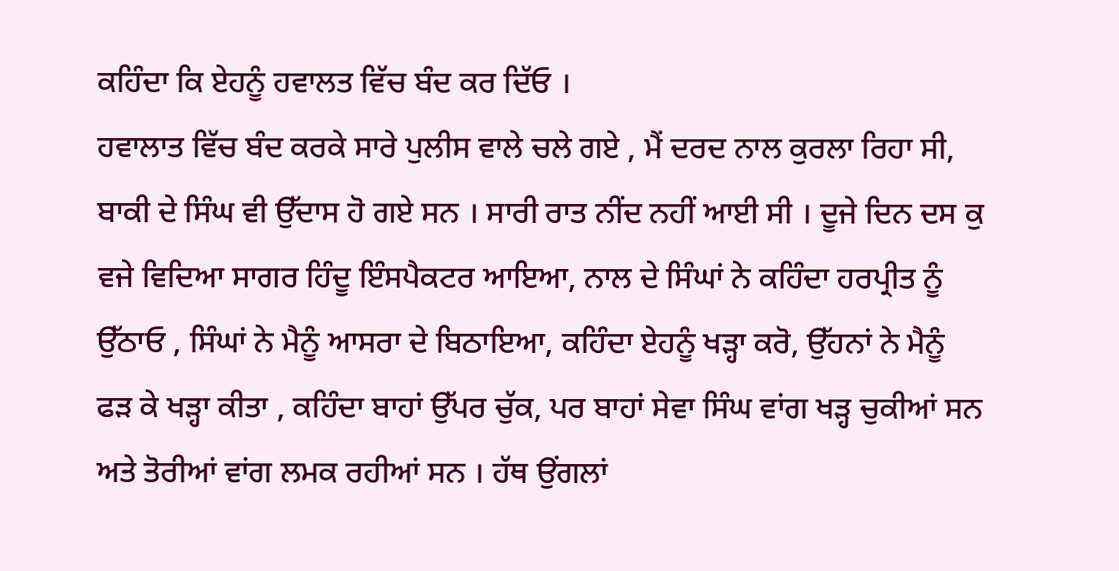ਕਹਿੰਦਾ ਕਿ ਏਹਨੂੰ ਹਵਾਲਤ ਵਿੱਚ ਬੰਦ ਕਰ ਦਿੱਓ ।
ਹਵਾਲਾਤ ਵਿੱਚ ਬੰਦ ਕਰਕੇ ਸਾਰੇ ਪੁਲੀਸ ਵਾਲੇ ਚਲੇ ਗਏ , ਮੈਂ ਦਰਦ ਨਾਲ ਕੁਰਲਾ ਰਿਹਾ ਸੀ, ਬਾਕੀ ਦੇ ਸਿੰਘ ਵੀ ਉੱਦਾਸ ਹੋ ਗਏ ਸਨ । ਸਾਰੀ ਰਾਤ ਨੀਂਦ ਨਹੀਂ ਆਈ ਸੀ । ਦੂਜੇ ਦਿਨ ਦਸ ਕੁ ਵਜੇ ਵਿਦਿਆ ਸਾਗਰ ਹਿੰਦੂ ਇੰਸਪੈਕਟਰ ਆਇਆ, ਨਾਲ ਦੇ ਸਿੰਘਾਂ ਨੇ ਕਹਿੰਦਾ ਹਰਪ੍ਰੀਤ ਨੂੰ ਉੱਠਾਓ , ਸਿੰਘਾਂ ਨੇ ਮੈਨੂੰ ਆਸਰਾ ਦੇ ਬਿਠਾਇਆ, ਕਹਿੰਦਾ ਏਹਨੂੰ ਖੜ੍ਹਾ ਕਰੋ, ਉੱਹਨਾਂ ਨੇ ਮੈਨੂੰ ਫੜ ਕੇ ਖੜ੍ਹਾ ਕੀਤਾ , ਕਹਿੰਦਾ ਬਾਹਾਂ ਉੱਪਰ ਚੁੱਕ, ਪਰ ਬਾਹਾਂ ਸੇਵਾ ਸਿੰਘ ਵਾਂਗ ਖੜ੍ਹ ਚੁਕੀਆਂ ਸਨ ਅਤੇ ਤੋਰੀਆਂ ਵਾਂਗ ਲਮਕ ਰਹੀਆਂ ਸਨ । ਹੱਥ ਉਂਗਲਾਂ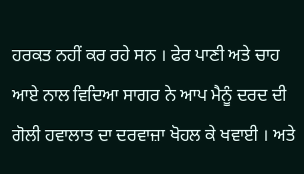ਹਰਕਤ ਨਹੀਂ ਕਰ ਰਹੇ ਸਨ । ਫੇਰ ਪਾਣੀ ਅਤੇ ਚਾਹ ਆਏ ਨਾਲ ਵਿਦਿਆ ਸਾਗਰ ਨੇ ਆਪ ਮੈਨੂੰ ਦਰਦ ਦੀ ਗੋਲੀ ਹਵਾਲਾਤ ਦਾ ਦਰਵਾਜ਼ਾ ਖੋਹਲ ਕੇ ਖਵਾਈ । ਅਤੇ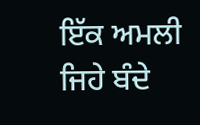ਇੱਕ ਅਮਲੀ ਜਿਹੇ ਬੰਦੇ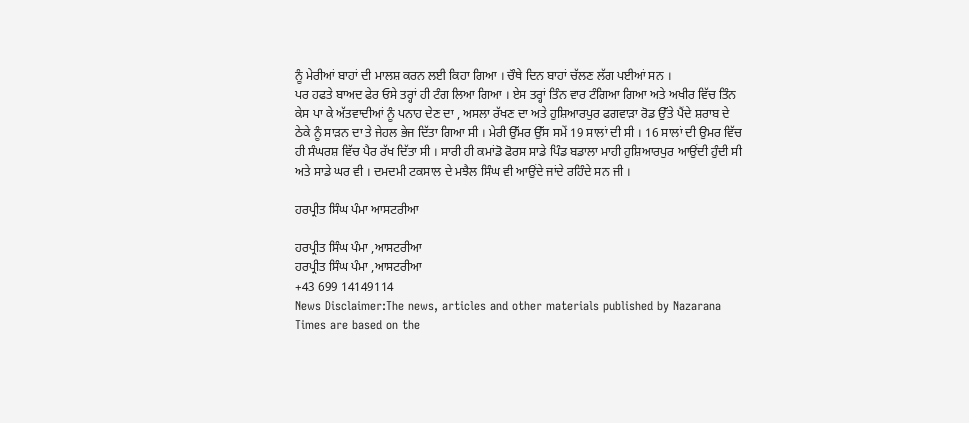ਨੂੰ ਮੇਰੀਆਂ ਬਾਹਾਂ ਦੀ ਮਾਲਸ਼ ਕਰਨ ਲਈ ਕਿਹਾ ਗਿਆ । ਚੌਥੇ ਦਿਨ ਬਾਹਾਂ ਚੱਲਣ ਲੱਗ ਪਈਆਂ ਸਨ ।
ਪਰ ਹਫਤੇ ਬਾਅਦ ਫੇਰ ਓਸੇ ਤਰ੍ਹਾਂ ਹੀ ਟੰਗ ਲਿਆ ਗਿਆ । ਏਸ ਤਰ੍ਹਾਂ ਤਿੰਨ ਵਾਰ ਟੰਗਿਆ ਗਿਆ ਅਤੇ ਅਖੀਰ ਵਿੱਚ ਤਿੰਨ ਕੇਸ ਪਾ ਕੇ ਅੱਤਵਾਦੀਆਂ ਨੂੰ ਪਨਾਹ ਦੇਣ ਦਾ , ਅਸਲਾ ਰੱਖਣ ਦਾ ਅਤੇ ਹੁਸ਼ਿਆਰਪੁਰ ਫਗਵਾੜਾ ਰੋਡ ਉੱਤੇ ਪੈਂਦੇ ਸ਼ਰਾਬ ਦੇ ਠੇਕੇ ਨੂੰ ਸਾੜਨ ਦਾ ਤੇ ਜੇਹਲ ਭੇਜ ਦਿੱਤਾ ਗਿਆ ਸੀ । ਮੇਰੀ ਉੱਮਰ ਉੱਸ ਸਮੇਂ 19 ਸਾਲਾਂ ਦੀ ਸੀ । 16 ਸਾਲਾਂ ਦੀ ਉਮਰ ਵਿੱਚ ਹੀ ਸੰਘਰਸ਼ ਵਿੱਚ ਪੈਰ ਰੱਖ ਦਿੱਤਾ ਸੀ । ਸਾਰੀ ਹੀ ਕਮਾਂਡੋ ਫੋਰਸ ਸਾਡੇ ਪਿੰਡ ਬਡਾਲਾ ਮਾਹੀ ਹੁਸ਼ਿਆਰਪੁਰ ਆਉਂਦੀ ਹੁੰਦੀ ਸੀ ਅਤੇ ਸਾਡੇ ਘਰ ਵੀ । ਦਮਦਮੀ ਟਕਸਾਲ ਦੇ ਮਝੈਲ ਸਿੰਘ ਵੀ ਆਉਂਦੇ ਜਾਂਦੇ ਰਹਿੰਦੇ ਸਨ ਜੀ ।

ਹਰਪ੍ਰੀਤ ਸਿੰਘ ਪੰਮਾ ਆਸਟਰੀਆ

ਹਰਪ੍ਰੀਤ ਸਿੰਘ ਪੰਮਾ ,ਆਸਟਰੀਆ
ਹਰਪ੍ਰੀਤ ਸਿੰਘ ਪੰਮਾ ,ਆਸਟਰੀਆ
+43 699 14149114
News Disclaimer:The news, articles and other materials published by Nazarana Times are based on the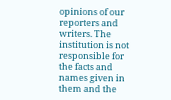opinions of our reporters and writers. The institution is not responsible for the facts and names given in them and the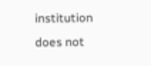institution does not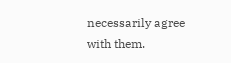necessarily agree with them.